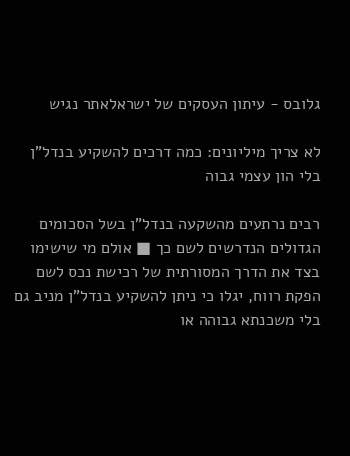גלובס - עיתון העסקים של ישראלאתר נגיש

לא צריך מיליונים: כמה דרכים להשקיע בנדל"ן בלי הון עצמי גבוה

רבים נרתעים מהשקעה בנדל"ן בשל הסכומים הגדולים הנדרשים לשם כך ■ אולם מי שישימו בצד את הדרך המסורתית של רכישת נכס לשם הפקת רווח, יגלו כי ניתן להשקיע בנדל"ן מניב גם בלי משכנתא גבוהה או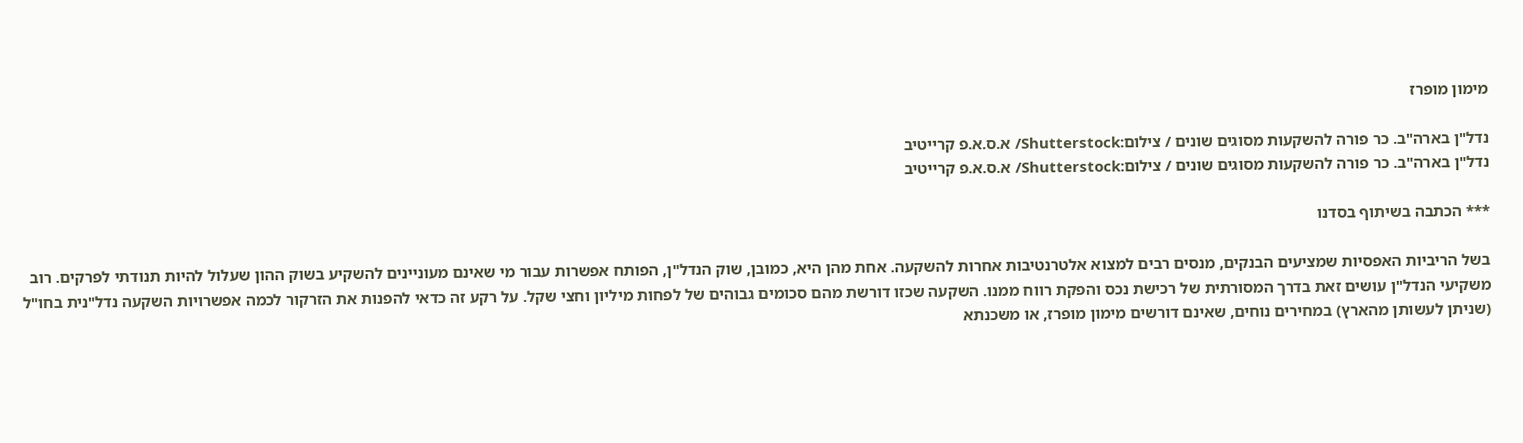מימון מופרז

נדל"ן בארה"ב. כר פורה להשקעות מסוגים שונים / צילום:Shutterstock/ א.ס.א.פ קרייטיב
נדל"ן בארה"ב. כר פורה להשקעות מסוגים שונים / צילום:Shutterstock/ א.ס.א.פ קרייטיב

*** הכתבה בשיתוף בסדנו

בשל הריביות האפסיות שמציעים הבנקים, מנסים רבים למצוא אלטרנטיבות אחרות להשקעה. אחת מהן היא, כמובן, שוק הנדל"ן, הפותח אפשרות עבור מי שאינם מעוניינים להשקיע בשוק ההון שעלול להיות תנודתי לפרקים. רוב משקיעי הנדל"ן עושים זאת בדרך המסורתית של רכישת נכס והפקת רווח ממנו. השקעה שכזו דורשת מהם סכומים גבוהים של לפחות מיליון וחצי שקל. על רקע זה כדאי להפנות את הזרקור לכמה אפשרויות השקעה נדל"נית בחו"ל (שניתן לעשותן מהארץ) במחירים נוחים, שאינם דורשים מימון מופרז, או משכנתא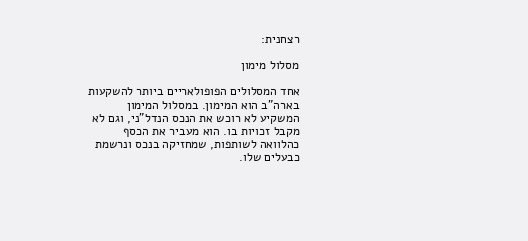רצחנית:

מסלול מימון

אחד המסלולים הפופולאריים ביותר להשקעות בארה"ב הוא המימון. במסלול המימון המשקיע לא רוכש את הנכס הנדל"ני, וגם לא מקבל זכויות בו. הוא מעביר את הכסף כהלוואה לשותפות, שמחזיקה בנכס ונרשמת כבעלים שלו.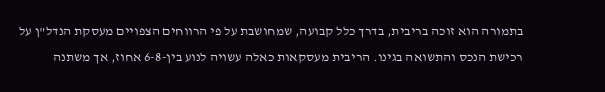בתמורה הוא זוכה בריבית, בדרך כלל קבועה, שמחושבת על פי הרווחים הצפויים מעסקת הנדל"ן על רכישת הנכס והתשואה בגינו. הריבית מעסקאות כאלה עשויה לנוע בין-6-8 אחוז, אך משתנה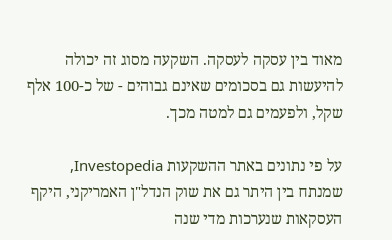מאוד בין עסקה לעסקה. השקעה מסוג זה יכולה להיעשות גם בסכומים שאינם גבוהים - של כ-100 אלף שקל, ולפעמים גם למטה מכך.

על פי נתונים באתר ההשקעות Investopedia, שמנתח בין היתר גם את שוק הנדל"ן האמריקני, היקף העסקאות שנערכות מדי שנה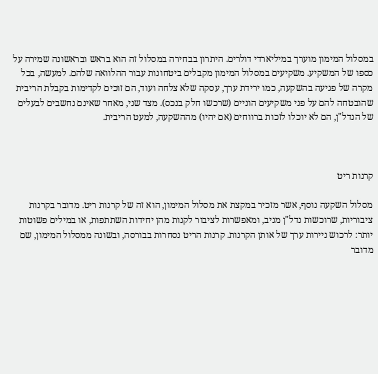במסלול המימון מוערך במיליארדי דולרים. היתרון בבחירה במסלול זה הוא בראש ובראשונה שמירה על כספו של המשקיע. משקיעים במסלול המימון מקבלים ביטחונות עבור ההלוואה שלהם. למעשה, בכל מקרה של פגיעה בהשקעה, כמו ירידת ערך, עסקה שלא צלחה ועוד, הם זוכים לקדימות בקבלת הריבית שהובטחה להם על פני משקיעים הוניים (שרכשו חלק בנכס). מצד שני, מאחר שאינם נחשבים לבעלים של הנדל"ן, הם לא יוכלו לזכות ברווחים (אם יהיו) מההשקעה, למעט הריבית.



קרנות ריט

מסלול השקעה נוסף, אשר מזכיר במקצת את מסלול המימון, הוא זה של קרנות ריט. מדובר בקרנות ציבוריות, שרוכשות נדל"ן מניב, ומאפשרות לציבור לקנות מהן יחידות השתתפות, או במילים פשוטות יותר: לרכוש ניירות ערך של אותן הקרנות. קרנות הריט נסחרות בבורסה, ובשונה ממסלול המימון, שם מדובר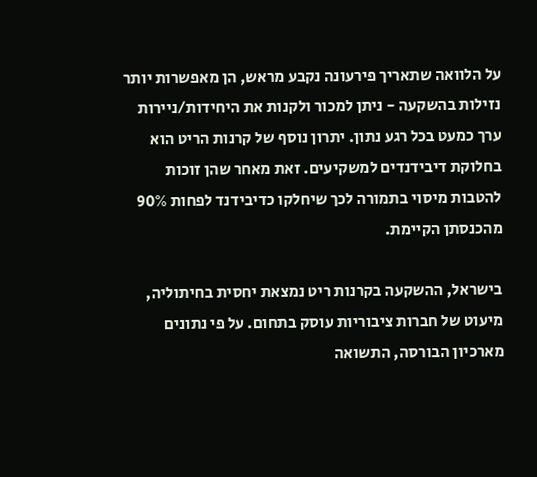על הלוואה שתאריך פירעונה נקבע מראש, הן מאפשרות יותר נזילות בהשקעה - ניתן למכור ולקנות את היחידות/ניירות ערך כמעט בכל רגע נתון. יתרון נוסף של קרנות הריט הוא בחלוקת דיבידנדים למשקיעים. זאת מאחר שהן זוכות להטבות מיסוי בתמורה לכך שיחלקו כדיבידנד לפחות 90% מהכנסתן הקיימת.

בישראל, ההשקעה בקרנות ריט נמצאת יחסית בחיתוליה, מיעוט של חברות ציבוריות עוסק בתחום. על פי נתונים מארכיון הבורסה, התשואה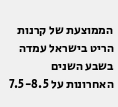הממוצעת של קרנות הריט בישראל עמדה בשבע השנים האחרונות על 7.5-8.5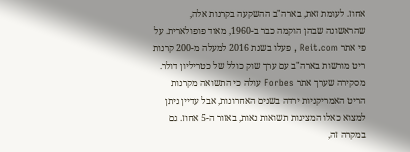אחוז. לעומת זאת, בארה"ב ההשקעה בקרנות אלה, שהראשונה שבהן הוקמה כבר ב-1960, מאוד פופולארית. על פי אתר Reit.com , פעלו בשנת 2016 למעלה מ-200 קרנות ריט מורשות בארה"ב עם ערך שוק כולל של כטריליון דולר. מסקירה שערך אתר Forbes עולה כי התשואה מקרנות הריט האמריקניות ירדה בשנים האחרונות, אבל עדיין ניתן למצוא כאלו המציגות תשואות נאות, באזור ה-5 אחוז. גם במקרה זה,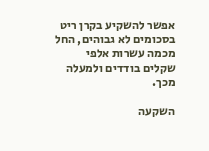אפשר להשקיע בקרן ריט בסכומים לא גבוהים, החל מכמה עשרות אלפי שקלים בודדים ולמעלה מכך.

השקעה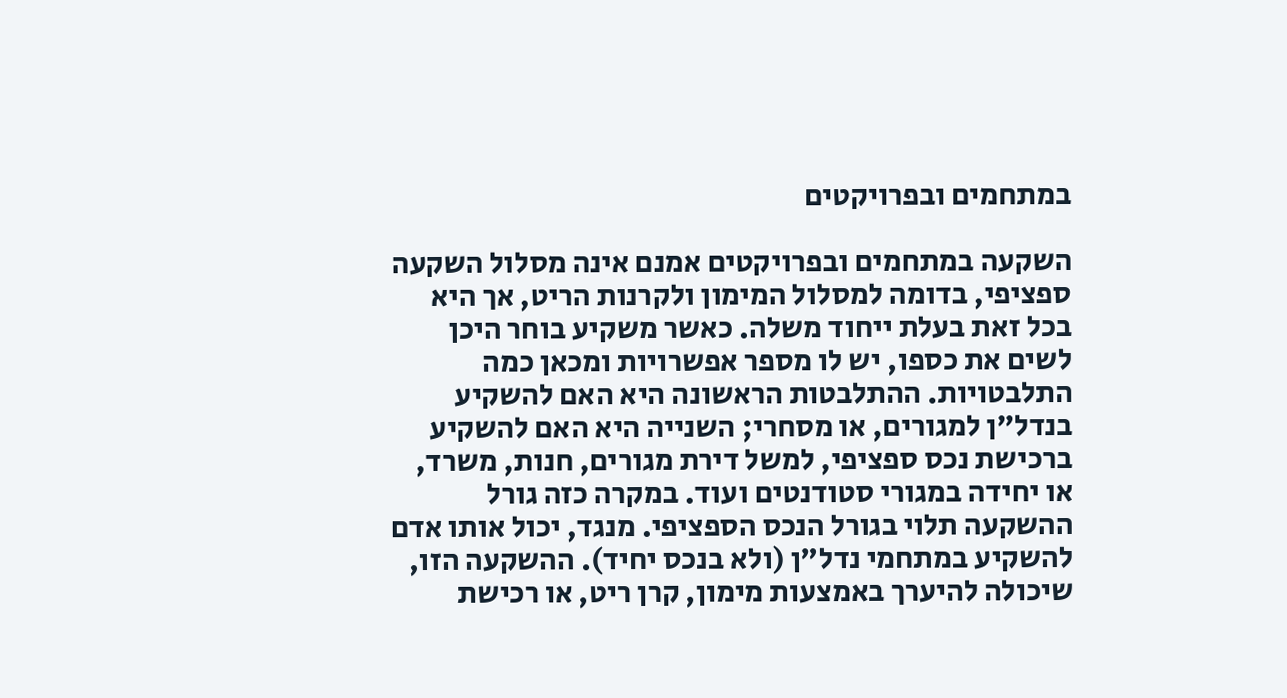במתחמים ובפרויקטים

השקעה במתחמים ובפרויקטים אמנם אינה מסלול השקעה ספציפי, בדומה למסלול המימון ולקרנות הריט, אך היא בכל זאת בעלת ייחוד משלה. כאשר משקיע בוחר היכן לשים את כספו, יש לו מספר אפשרויות ומכאן כמה התלבטויות. ההתלבטות הראשונה היא האם להשקיע בנדל"ן למגורים, או מסחרי; השנייה היא האם להשקיע ברכישת נכס ספציפי, למשל דירת מגורים, חנות, משרד, או יחידה במגורי סטודנטים ועוד. במקרה כזה גורל ההשקעה תלוי בגורל הנכס הספציפי. מנגד, יכול אותו אדם להשקיע במתחמי נדל"ן (ולא בנכס יחיד). ההשקעה הזו, שיכולה להיערך באמצעות מימון, קרן ריט, או רכישת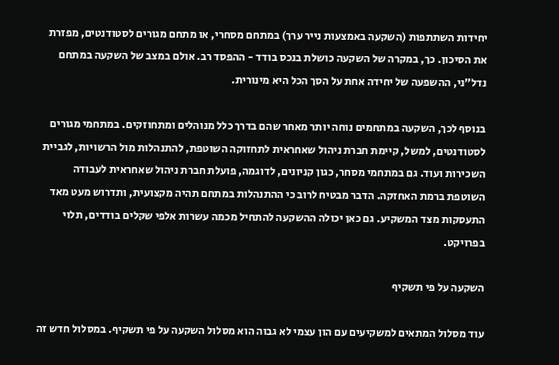יחידות השתתפות (השקעה באמצעות נייר ערך) במתחם מסחרי, או מתחם מגורים לסטודנטים, מפזרת את הסיכון. כך, במקרה של השקעה כושלת בנכס בודד - ההפסד רב. אולם במצב של השקעה במתחם נדל"ני, ההשפעה של יחידה אחת על הסך הכל היא מינורית.

בנוסף לכך, השקעה במתחמים נוחה יותר מאחר שהם בדרך כלל מנוהלים ומתחוזקים. במתחמי מגורים לסטודנטים, למשל, קיימת חברת ניהול שאחראית לתחזוקה השוטפת, להתנהלות מול הרשויות, לגביית השכירות ועוד. גם במתחמי מסחר, כגון קניונים, לדוגמה, פועלת חברת ניהול שאחראית לעבודה השוטפת ברמת האחזקה. הדבר מבטיח לרוב כי ההתנהלות במתחם תהיה מקצועית, ותדרוש מעט מאד התעסקות מצד המשקיע. גם כאן יכולה ההשקעה להתחיל מכמה עשרות אלפי שקלים בודדים, תלוי בפרויקט.

השקעה על פי תשקיף

עוד מסלול המתאים למשקיעים עם הון עצמי לא גבוה הוא מסלול השקעה על פי תשקיף. במסלול חדש זה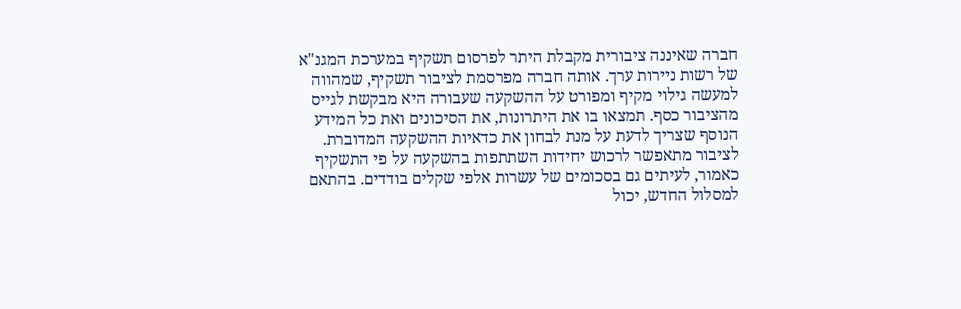חברה שאיננה ציבורית מקבלת היתר לפרסום תשקיף במערכת המגנ"א של רשות ניירות ערך. אותה חברה מפרסמת לציבור תשקיף, שמהווה למעשה גילוי מקיף ומפורט על ההשקעה שעבורה היא מבקשת לגייס מהציבור כסף. תמצאו בו את היתרונות, את הסיכונים ואת כל המידע הנוסף שצריך לדעת על מנת לבחון את כדאיות ההשקעה המדוברת. לציבור מתאפשר לרכוש יחידות השתתפות בהשקעה על פי התשקיף כאמור, לעיתים גם בסכומים של עשרות אלפי שקלים בודדים. בהתאם למסלול החדש, יכול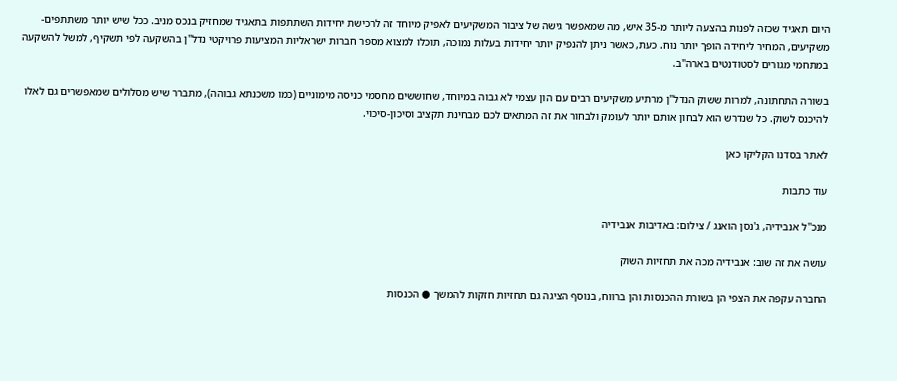היום תאגיד שכזה לפנות בהצעה ליותר מ-35 איש, מה שמאפשר גישה של ציבור המשקיעים לאפיק מיוחד זה לרכישת יחידות השתתפות בתאגיד שמחזיק בנכס מניב. ככל שיש יותר משתתפים-משקיעים, המחיר ליחידה הופך יותר נוח. כעת, כאשר ניתן להנפיק יותר יחידות בעלות נמוכה, תוכלו למצוא מספר חברות ישראליות המציעות פרויקטי נדל"ן בהשקעה לפי תשקיף, למשל להשקעה במתחמי מגורים לסטודנטים בארה"ב.

בשורה התחתונה, למרות ששוק הנדל"ן מרתיע משקיעים רבים עם הון עצמי לא גבוה במיוחד, שחוששים מחסמי כניסה מימוניים (כמו משכנתא גבוהה), מתברר שיש מסלולים שמאפשרים גם לאלו להיכנס לשוק. כל שנדרש הוא לבחון אותם יותר לעומק ולבחור את זה המתאים לכם מבחינת תקציב וסיכון-סיכוי.

לאתר בסדנו הקליקו כאן

עוד כתבות

מנכ''ל אנבידיה, ג'נסן הואנג / צילום: באדיבות אנבידיה

עושה את זה שוב: אנבידיה מכה את תחזיות השוק

החברה עקפה את הצפי הן בשורת ההכנסות והן ברווח, בנוסף הציגה גם תחזיות חזקות להמשך ● הכנסות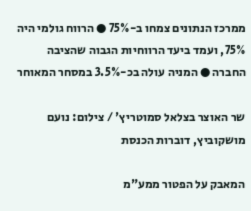ממרכז הנתונים צמחו ב-75% ● הרווח גולמי היה 75%, ועמד ביעד הרווחיות הגבוה שהציבה החברה ● המניה עולה בכ-3.5% במסחר המאוחר

שר האוצר בצלאל סמוטריץ' / צילום: נועם מושקוביץ, דוברות הכנסת

המאבק על הפטור ממע"מ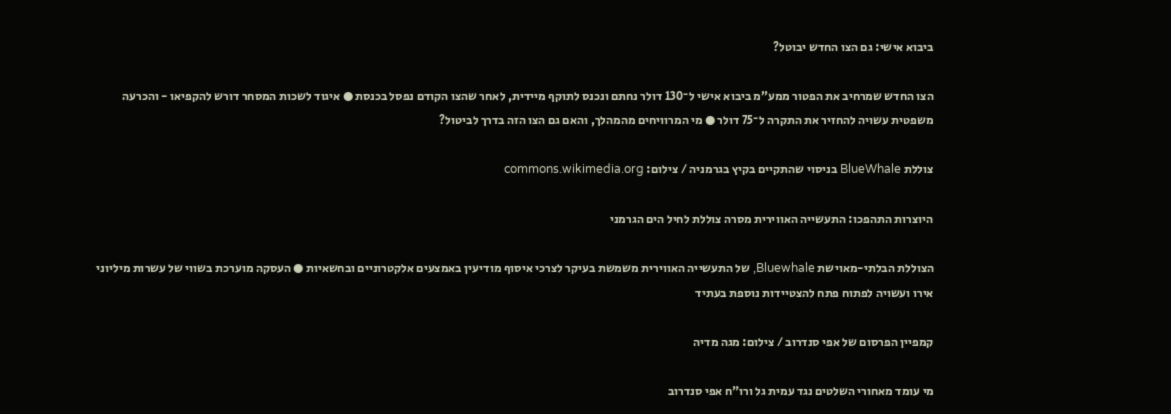ביבוא אישי: גם הצו החדש יבוטל?

הצו החדש שמרחיב את הפטור ממע”מ ביבוא אישי ל־130 דולר נחתם ונכנס לתוקף מיידית, לאחר שהצו הקודם נפסל בכנסת ● איגוד לשכות המסחר דורש להקפיאו - והכרעה משפטית עשויה להחזיר את התקרה ל־75 דולר ● מי המרוויחים מהמהלך, והאם גם הצו הזה בדרך לביטול?

צוללת BlueWhale בניסוי שהתקיים בקיץ בגרמניה / צילום: commons.wikimedia.org

היוצרות התהפכו: התעשייה האווירית מסרה צוללת לחיל הים הגרמני

הצוללת הבלתי-מאוישת Bluewhale, של התעשייה האווירית משמשת בעיקר לצרכי איסוף מודיעין באמצעים אלקטרוניים ובחשאיות ● העסקה מוערכת בשווי של עשרות מיליוני אירו ועשויה לפתוח פתח להצטיידות נוספת בעתיד

קמפיין הפרסום של אפי סנדרוב / צילום: מגה מדיה

מי עומד מאחורי השלטים נגד עמית גל ורו"ח אפי סנדרוב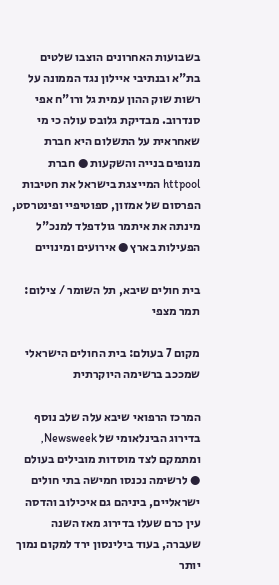בשבועות האחרונים הוצבו שלטים בת"א ובנתיבי איילון נגד הממונה על רשות שוק ההון עמית גל ורו"ח אפי סנדרוב. מבדיקת גלובס עולה כי מי שאחראית על התשלום היא חברת מנופים בנייה והשקעות ● חברת httpool המייצגת בישראל את חטיבות הפרסום של אמזון, ספוטיפיי ופינטרסט, מינתה את איתמר גולדפלד למנכ"ל הפעילות בארץ ● אירועים ומינויים

בית חולים שיבא, תל השומר / צילום: תמר מצפי

מקום 7 בעולם: בית החולים הישראלי שמככב ברשימה היוקרתית

המרכז הרפואי שיבא עלה שלב נוסף בדירוג הבינלאומי של Newsweek, ומתמקם לצד מוסדות מובילים בעולם ● לרשימה נכנסו חמישה בתי חולים ישראליים, ביניהם גם איכילוב והדסה עין כרם שעלו בדירוג מאז השנה שעברה, בעוד בילינסון ירד למקום נמוך יותר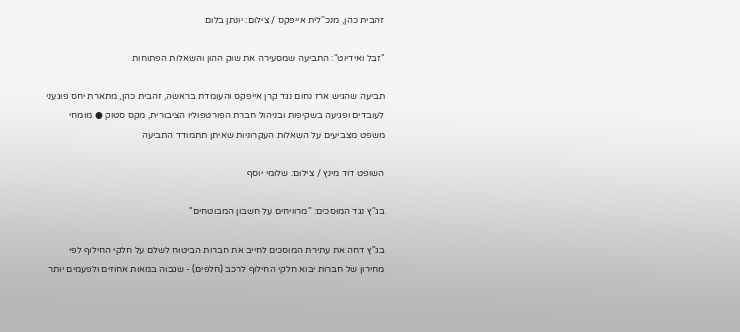זהבית כהן, מנכ''לית אייפקס / צילום: יונתן בלום

"זבל ואידיוט": התביעה שמסעירה את שוק ההון והשאלות הפתוחות

תביעה שהגיש ארז נחום נגד קרן אייפקס והעומדת בראשה, זהבית כהן, מתארת יחס פוגעני לעובדים ופגיעה בשקיפות ובניהול חברת הפורטפוליו הציבורית, מקס סטוק ● מומחי משפט מצביעים על השאלות העקרוניות שאיתן תתמודד התביעה

השופט דוד מינץ / צילום: שלומי יוסף

בג"ץ נגד המוסכים: "מרוויחים על חשבון המבוטחים"

בג"ץ דחה את עתירת המוסכים לחייב את חברות הביטוח לשלם על חלקי החילוף לפי מחירון של חברות יבוא חלקי החילוף לרכב (חלפים) - שגבוה במאות אחוזים ולפעמים יותר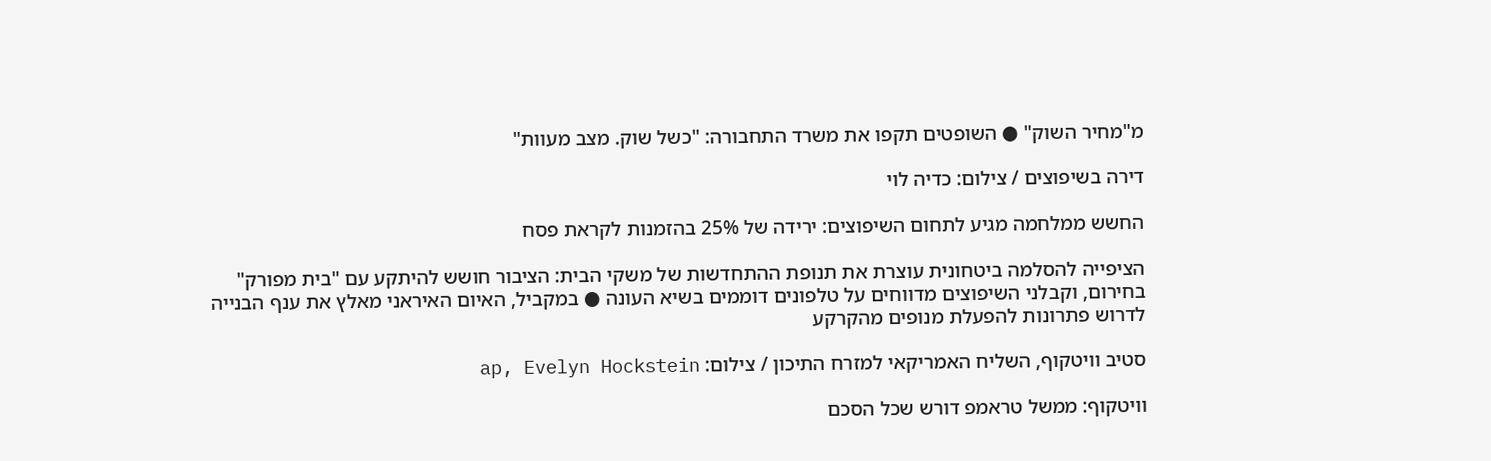מ"מחיר השוק" ● השופטים תקפו את משרד התחבורה: "כשל שוק. מצב מעוות"

דירה בשיפוצים / צילום: כדיה לוי

החשש ממלחמה מגיע לתחום השיפוצים: ירידה של 25% בהזמנות לקראת פסח

הציפייה להסלמה ביטחונית עוצרת את תנופת ההתחדשות של משקי הבית: הציבור חושש להיתקע עם "בית מפורק" בחירום, וקבלני השיפוצים מדווחים על טלפונים דוממים בשיא העונה ● במקביל, האיום האיראני מאלץ את ענף הבנייה לדרוש פתרונות להפעלת מנופים מהקרקע

סטיב וויטקוף, השליח האמריקאי למזרח התיכון / צילום: ap, Evelyn Hockstein

וויטקוף: ממשל טראמפ דורש שכל הסכם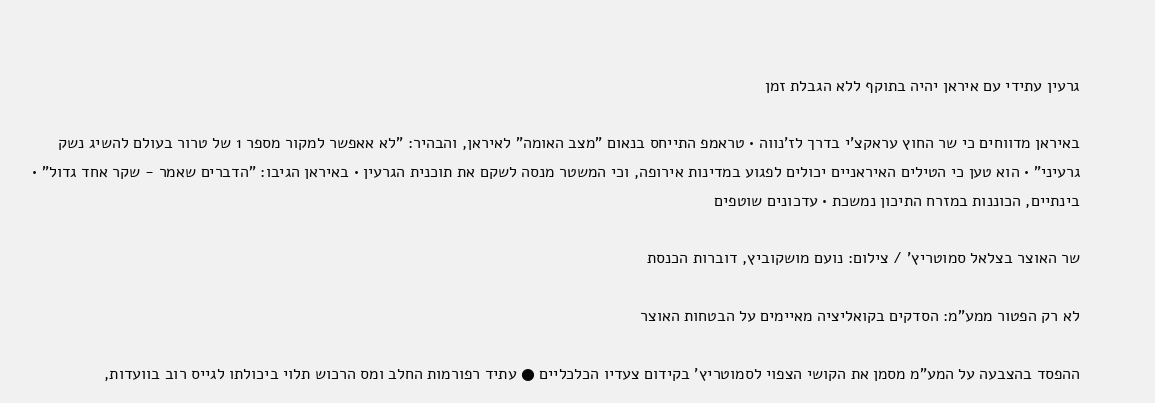גרעין עתידי עם איראן יהיה בתוקף ללא הגבלת זמן

באיראן מדווחים כי שר החוץ עראקצ'י בדרך לז'נווה • טראמפ התייחס בנאום "מצב האומה" לאיראן, והבהיר: "לא אאפשר למקור מספר 1 של טרור בעולם להשיג נשק גרעיני" • הוא טען כי הטילים האיראניים יכולים לפגוע במדינות אירופה, וכי המשטר מנסה לשקם את תוכנית הגרעין • באיראן הגיבו: "הדברים שאמר - שקר אחד גדול" • בינתיים, הכוננות במזרח התיכון נמשכת • עדכונים שוטפים

שר האוצר בצלאל סמוטריץ' / צילום: נועם מושקוביץ, דוברות הכנסת

לא רק הפטור ממע"מ: הסדקים בקואליציה מאיימים על הבטחות האוצר

ההפסד בהצבעה על המע"מ מסמן את הקושי הצפוי לסמוטריץ' בקידום צעדיו הכלכליים ● עתיד רפורמות החלב ומס הרכוש תלוי ביכולתו לגייס רוב בוועדות,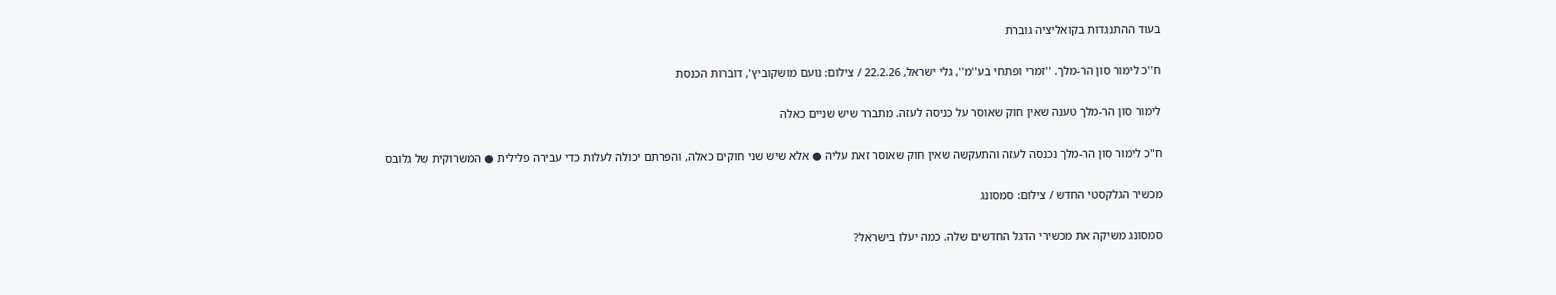בעוד ההתנגדות בקואליציה גוברת

ח''כ לימור סון הר-מלך. ''זמרי ופתחי בע''מ'', גלי ישראל, 22.2.26 / צילום: נועם מושקוביץ', דוברות הכנסת

לימור סון הר-מלך טענה שאין חוק שאוסר על כניסה לעזה. מתברר שיש שניים כאלה

ח"כ לימור סון הר-מלך נכנסה לעזה והתעקשה שאין חוק שאוסר זאת עליה ● אלא שיש שני חוקים כאלה, והפרתם יכולה לעלות כדי עבירה פלילית ● המשרוקית של גלובס

מכשיר הגלקסטי החדש / צילום: סמסונג

סמסונג משיקה את מכשירי הדגל החדשים שלה. כמה יעלו בישראל?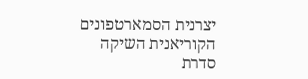יצרנית הסמארטפונים הקוריאנית השיקה סדרת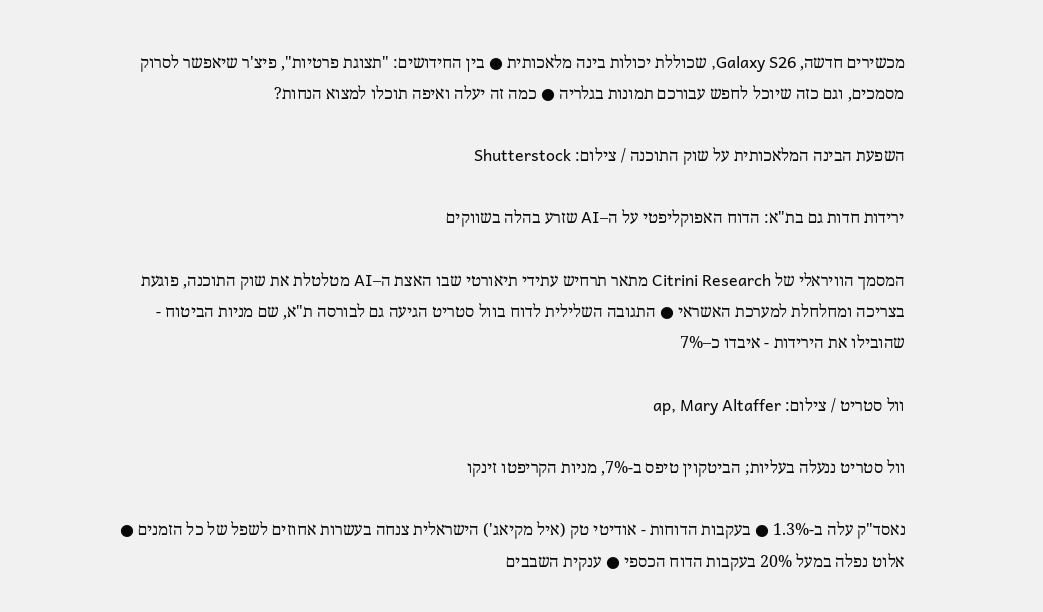מכשירים חדשה, Galaxy S26, שכוללת יכולות בינה מלאכותית ● בין החידושים: "תצוגת פרטיות", פיצ'ר שיאפשר לסרוק מסמכים, וגם כזה שיוכל לחפש עבורכם תמונות בגלריה ● כמה זה יעלה ואיפה תוכלו למצוא הנחות?

השפעת הבינה המלאכותית על שוק התוכנה / צילום: Shutterstock

ירידות חדות גם בת"א: הדוח האפוקליפטי על ה–AI שזרע בהלה בשווקים

המסמך הוויראלי של Citrini Research מתאר תרחיש עתידי תיאורטי שבו האצת ה–AI מטלטלת את שוק התוכנה, פוגעת בצריכה ומחלחלת למערכת האשראי ● התגובה השלילית לדוח בוול סטריט הגיעה גם לבורסה ת"א, שם מניות הביטוח - שהובילו את הירידות - איבדו כ–7%

וול סטריט / צילום: ap, Mary Altaffer

וול סטריט ננעלה בעליות; הביטקוין טיפס ב-7%, מניות הקריפטו זינקו

נאסד"ק עלה ב-1.3% ● בעקבות הדוחות - אודיטי טק (איל מקיאג') הישראלית צנחה בעשרות אחוזים לשפל של כל הזמנים ● אלוט נפלה במעל 20% בעקבות הדוח הכספי ● ענקית השבבים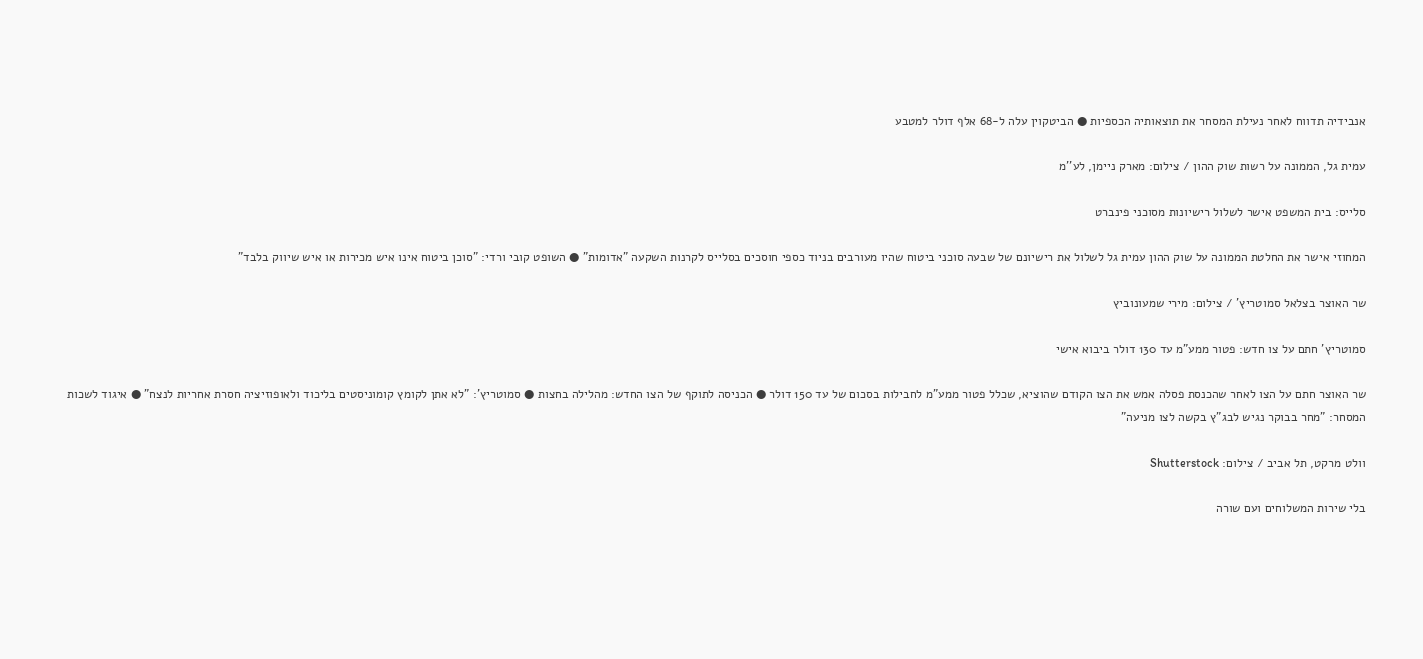אנבידיה תדווח לאחר נעילת המסחר את תוצאותיה הכספיות ● הביטקוין עלה ל-68 אלף דולר למטבע

עמית גל, הממונה על רשות שוק ההון / צילום: מארק ניימן, לע''מ

סלייס: בית המשפט אישר לשלול רישיונות מסוכני פינברט

המחוזי אישר את החלטת הממונה על שוק ההון עמית גל לשלול את רישיונם של שבעה סוכני ביטוח שהיו מעורבים בניוד כספי חוסכים בסלייס לקרנות השקעה "אדומות" ● השופט קובי ורדי: "סוכן ביטוח אינו איש מכירות או איש שיווק בלבד"

שר האוצר בצלאל סמוטריץ' / צילום: מירי שמעונוביץ

סמוטריץ' חתם על צו חדש: פטור ממע"מ עד 130 דולר ביבוא אישי

שר האוצר חתם על הצו לאחר שהכנסת פסלה אמש את הצו הקודם שהוציא, שכלל פטור ממע"מ לחבילות בסכום של עד 150 דולר ● הכניסה לתוקף של הצו החדש: מהלילה בחצות ● סמוטריץ': "לא אתן לקומץ קומוניסטים בליכוד ולאופוזיציה חסרת אחריות לנצח" ● איגוד לשכות המסחר: "מחר בבוקר נגיש לבג"ץ בקשה לצו מניעה"

וולט מרקט, תל אביב / צילום: Shutterstock

בלי שירות המשלוחים ועם שורה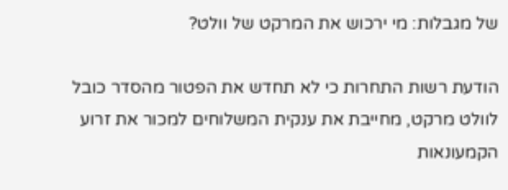של מגבלות: מי ירכוש את המרקט של וולט?

הודעת רשות התחרות כי לא תחדש את הפטור מהסדר כובל לוולט מרקט, מחייבת את ענקית המשלוחים למכור את זרוע הקמעונאות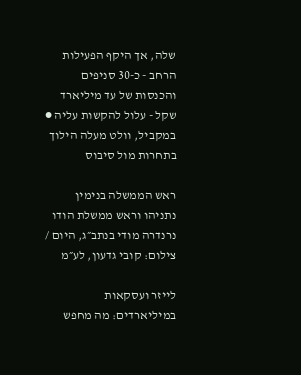שלה, אך היקף הפעילות הרחב - כ-30 סניפים והכנסות של עד מיליארד שקל - עלול להקשות עליה ● במקביל, וולט מעלה הילוך בתחרות מול סיבוס

ראש הממשלה בנימין נתניהו וראש ממשלת הודו נרנדרה מודי בנתב״ג, היום / צילום: קובי גדעון, לע״מ

לייזר ועסקאות במיליארדים: מה מחפש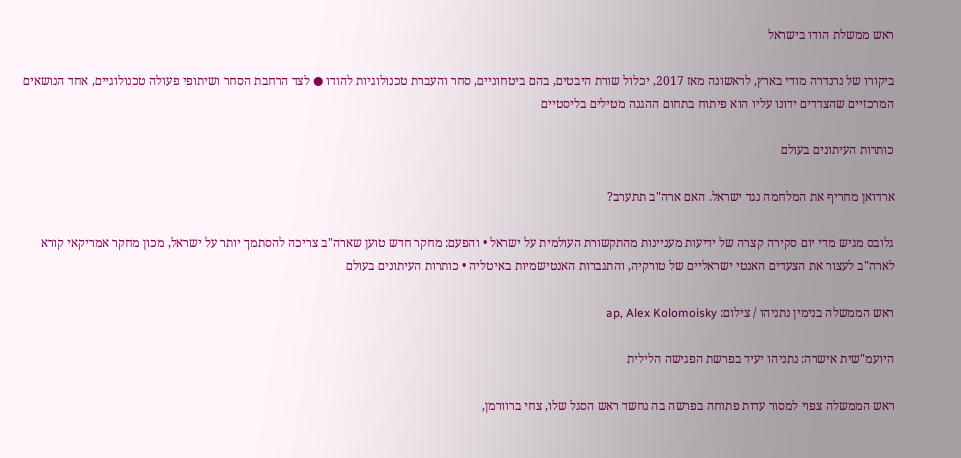ראש ממשלת הודו בישראל

ביקורו של נרנדרה מודי בארץ, לראשונה מאז 2017, יכלול שורת היבטים, בהם ביטחוניים, סחר והעברת טכנולוגיות להודו ● לצד הרחבת הסחר ושיתופי פעולה טכנולוגיים, אחד הנושאים המרכזיים שהצדדים ידונו עליו הוא פיתוח בתחום ההגנה מטילים בליסטיים

כותרות העיתונים בעולם

ארדואן מחריף את המלחמה נגד ישראל. האם ארה"ב תתערב?

גלובס מגיש מדי יום סקירה קצרה של ידיעות מעניינות מהתקשורת העולמית על ישראל • והפעם: מחקר חדש טוען שארה"ב צריכה להסתמך יותר על ישראל, מכון מחקר אמריקאי קורא לארה"ב לעצור את הצעדים האנטי ישראליים של טורקיה, והתגברות האנטישמיות באיטליה • כותרות העיתונים בעולם

ראש הממשלה בנימין נתניהו / צילום: ap, Alex Kolomoisky

היועמ"שית אישרה: נתניהו יעיד בפרשת הפגישה הלילית

ראש הממשלה צפוי למסור עדות פתוחה בפרשה בה נחשד ראש הסגל שלו, צחי ברוורמן,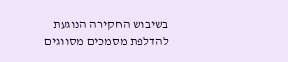בשיבוש החקירה הנוגעת להדלפת מסמכים מסווגים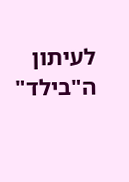לעיתון ה"בילד"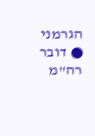הגרמני ● דובר רה"מ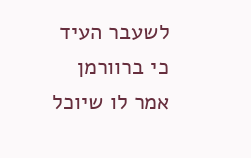לשעבר העיד כי ברוורמן אמר לו שיוכל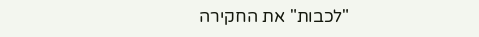"לכבות" את החקירה